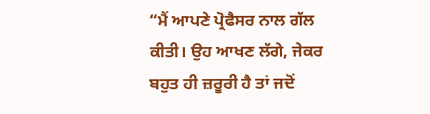“ਮੈਂ ਆਪਣੇ ਪ੍ਰੋਫੈਸਰ ਨਾਲ ਗੱਲ ਕੀਤੀ। ਉਹ ਆਖਣ ਲੱਗੇ, ਜੇਕਰ ਬਹੁਤ ਹੀ ਜ਼ਰੂਰੀ ਹੈ ਤਾਂ ਜਦੋਂ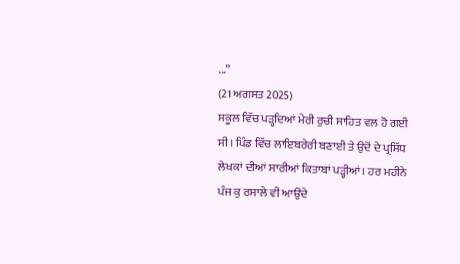...”
(21 ਅਗਸਤ 2025)
ਸਕੂਲ ਵਿੱਚ ਪੜ੍ਹਦਿਆਂ ਮੇਰੀ ਰੁਚੀ ਸਾਹਿਤ ਵਲ ਹੋ ਗਈ ਸੀ। ਪਿੰਡ ਵਿੱਚ ਲਾਇਬਰੇਰੀ ਬਣਾਈ ਤੇ ਉਦੋਂ ਦੇ ਪ੍ਰਸਿੱਧ ਲੇਖਕਾਂ ਦੀਆਂ ਸਾਰੀਆਂ ਕਿਤਾਬਾਂ ਪੜ੍ਹੀਆਂ। ਹਰ ਮਹੀਨੇ ਪੰਜ ਕੁ ਰਸਾਲੇ ਵੀ ਆਉਂਦੇ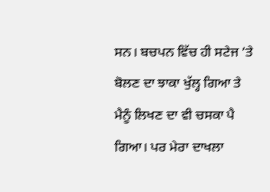ਸਨ। ਬਚਪਨ ਵਿੱਚ ਹੀ ਸਟੇਜ ’ਤੇ ਬੋਲਣ ਦਾ ਝਾਕਾ ਖੁੱਲ੍ਹ ਗਿਆ ਤੇ ਮੈਨੂੰ ਲਿਖਣ ਦਾ ਵੀ ਚਸਕਾ ਪੈ ਗਿਆ। ਪਰ ਮੇਰਾ ਦਾਖਲਾ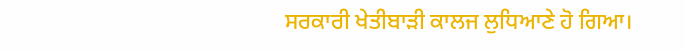ਸਰਕਾਰੀ ਖੇਤੀਬਾੜੀ ਕਾਲਜ ਲੁਧਿਆਣੇ ਹੋ ਗਿਆ।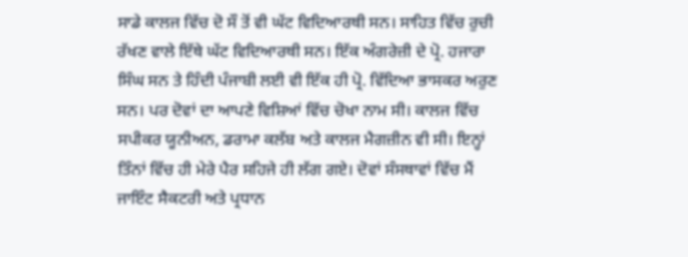ਸਾਡੇ ਕਾਲਜ ਵਿੱਚ ਦੋ ਸੌ ਤੋਂ ਵੀ ਘੱਟ ਵਿਦਿਆਰਥੀ ਸਨ। ਸਾਹਿਤ ਵਿੱਚ ਰੁਚੀ ਰੱਖਣ ਵਾਲੇ ਇੱਥੇ ਘੱਟ ਵਿਦਿਆਰਥੀ ਸਨ। ਇੱਕ ਅੰਗਰੇਜ਼ੀ ਦੇ ਪ੍ਰੋ. ਹਜਾਰਾ ਸਿੰਘ ਸਨ ਤੇ ਹਿੰਦੀ ਪੰਜਾਬੀ ਲਈ ਵੀ ਇੱਕ ਹੀ ਪ੍ਰੋ. ਵਿੱਦਿਆ ਭਾਸਕਰ ਅਰੁਣ ਸਨ। ਪਰ ਦੋਵਾਂ ਦਾ ਆਪਣੇ ਵਿਸ਼ਿਆਂ ਵਿੱਚ ਚੋਖਾ ਨਾਮ ਸੀ। ਕਾਲਜ ਵਿੱਚ ਸਪੀਕਰ ਯੂਨੀਅਨ, ਡਰਾਮਾ ਕਲੱਬ ਅਤੇ ਕਾਲਜ ਮੈਗਜ਼ੀਨ ਵੀ ਸੀ। ਇਨ੍ਹਾਂ ਤਿੰਨਾਂ ਵਿੱਚ ਹੀ ਮੇਰੇ ਪੈਰ ਸਹਿਜੇ ਹੀ ਲੱਗ ਗਏ। ਦੋਵਾਂ ਸੰਸਥਾਵਾਂ ਵਿੱਚ ਮੈਂ ਜਾਇੰਟ ਸੈਕਟਰੀ ਅਤੇ ਪ੍ਰਧਾਨ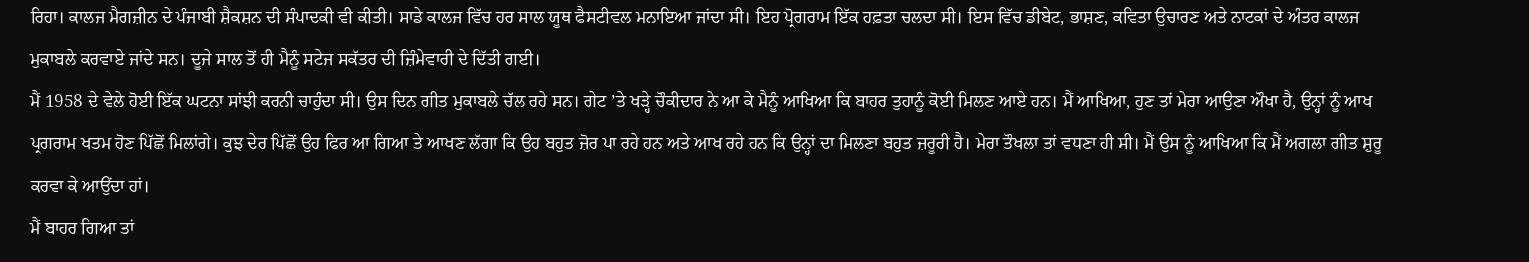ਰਿਹਾ। ਕਾਲਜ ਮੈਗਜ਼ੀਨ ਦੇ ਪੰਜਾਬੀ ਸ਼ੈਕਸ਼ਨ ਦੀ ਸੰਪਾਦਕੀ ਵੀ ਕੀਤੀ। ਸਾਡੇ ਕਾਲਜ ਵਿੱਚ ਹਰ ਸਾਲ ਯੂਥ ਫੈਸਟੀਵਲ ਮਨਾਇਆ ਜਾਂਦਾ ਸੀ। ਇਹ ਪ੍ਰੋਗਰਾਮ ਇੱਕ ਹਫ਼ਤਾ ਚਲਦਾ ਸੀ। ਇਸ ਵਿੱਚ ਡੀਬੇਟ, ਭਾਸ਼ਣ, ਕਵਿਤਾ ਉਚਾਰਣ ਅਤੇ ਨਾਟਕਾਂ ਦੇ ਅੰਤਰ ਕਾਲਜ ਮੁਕਾਬਲੇ ਕਰਵਾਏ ਜਾਂਦੇ ਸਨ। ਦੂਜੇ ਸਾਲ ਤੋਂ ਹੀ ਮੈਨੂੰ ਸਟੇਜ ਸਕੱਤਰ ਦੀ ਜ਼ਿੰਮੇਵਾਰੀ ਦੇ ਦਿੱਤੀ ਗਈ।
ਮੈਂ 1958 ਦੇ ਵੇਲੇ ਹੋਈ ਇੱਕ ਘਟਨਾ ਸਾਂਝੀ ਕਰਨੀ ਚਾਹੁੰਦਾ ਸੀ। ਉਸ ਦਿਨ ਗੀਤ ਮੁਕਾਬਲੇ ਚੱਲ ਰਹੇ ਸਨ। ਗੇਟ ’ਤੇ ਖੜ੍ਹੇ ਚੌਕੀਦਾਰ ਨੇ ਆ ਕੇ ਮੈਨੂੰ ਆਖਿਆ ਕਿ ਬਾਹਰ ਤੁਹਾਨੂੰ ਕੋਈ ਮਿਲਣ ਆਏ ਹਨ। ਮੈਂ ਆਖਿਆ, ਹੁਣ ਤਾਂ ਮੇਰਾ ਆਉਣਾ ਔਖਾ ਹੈ, ਉਨ੍ਹਾਂ ਨੂੰ ਆਖ ਪ੍ਰਗਰਾਮ ਖਤਮ ਹੋਣ ਪਿੱਛੋਂ ਮਿਲਾਂਗੇ। ਕੁਝ ਦੇਰ ਪਿੱਛੋਂ ਉਹ ਫਿਰ ਆ ਗਿਆ ਤੇ ਆਖਣ ਲੱਗਾ ਕਿ ਉਹ ਬਹੁਤ ਜ਼ੋਰ ਪਾ ਰਹੇ ਹਨ ਅਤੇ ਆਖ ਰਹੇ ਹਨ ਕਿ ਉਨ੍ਹਾਂ ਦਾ ਮਿਲਣਾ ਬਹੁਤ ਜ਼ਰੂਰੀ ਹੈ। ਮੇਰਾ ਤੌਖਲਾ ਤਾਂ ਵਧਣਾ ਹੀ ਸੀ। ਮੈਂ ਉਸ ਨੂੰ ਆਖਿਆ ਕਿ ਮੈਂ ਅਗਲਾ ਗੀਤ ਸ਼ੁਰੂ ਕਰਵਾ ਕੇ ਆਉਂਦਾ ਹਾਂ।
ਮੈਂ ਬਾਹਰ ਗਿਆ ਤਾਂ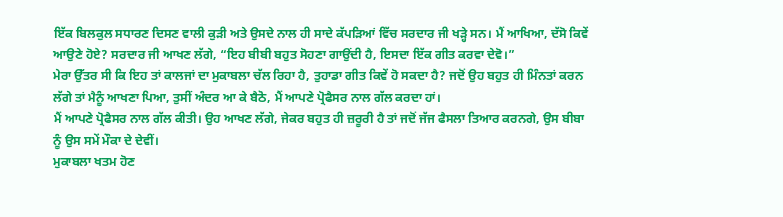ਇੱਕ ਬਿਲਕੁਲ ਸਧਾਰਣ ਦਿਸਣ ਵਾਲੀ ਕੁੜੀ ਅਤੇ ਉਸਦੇ ਨਾਲ ਹੀ ਸਾਦੇ ਕੱਪੜਿਆਂ ਵਿੱਚ ਸਰਦਾਰ ਜੀ ਖੜ੍ਹੇ ਸਨ। ਮੈਂ ਆਖਿਆ, ਦੱਸੋ ਕਿਵੇਂ ਆਉਣੇ ਹੋਏ? ਸਰਦਾਰ ਜੀ ਆਖਣ ਲੱਗੇ, “ਇਹ ਬੀਬੀ ਬਹੁਤ ਸੋਹਣਾ ਗਾਉਂਦੀ ਹੈ, ਇਸਦਾ ਇੱਕ ਗੀਤ ਕਰਵਾ ਦੇਵੋ।”
ਮੇਰਾ ਉੱਤਰ ਸੀ ਕਿ ਇਹ ਤਾਂ ਕਾਲਜਾਂ ਦਾ ਮੁਕਾਬਲਾ ਚੱਲ ਰਿਹਾ ਹੈ, ਤੁਹਾਡਾ ਗੀਤ ਕਿਵੇਂ ਹੋ ਸਕਦਾ ਹੈ? ਜਦੋਂ ਉਹ ਬਹੁਤ ਹੀ ਮਿੰਨਤਾਂ ਕਰਨ ਲੱਗੇ ਤਾਂ ਮੈਨੂੰ ਆਖਣਾ ਪਿਆ, ਤੁਸੀਂ ਅੰਦਰ ਆ ਕੇ ਬੈਠੋ, ਮੈਂ ਆਪਣੇ ਪ੍ਰੋਫੈਸਰ ਨਾਲ ਗੱਲ ਕਰਦਾ ਹਾਂ।
ਮੈਂ ਆਪਣੇ ਪ੍ਰੋਫੈਸਰ ਨਾਲ ਗੱਲ ਕੀਤੀ। ਉਹ ਆਖਣ ਲੱਗੇ, ਜੇਕਰ ਬਹੁਤ ਹੀ ਜ਼ਰੂਰੀ ਹੈ ਤਾਂ ਜਦੋਂ ਜੱਜ ਫੈਸਲਾ ਤਿਆਰ ਕਰਨਗੇ, ਉਸ ਬੀਬਾ ਨੂੰ ਉਸ ਸਮੇਂ ਮੌਕਾ ਦੇ ਦੇਵੀਂ।
ਮੁਕਾਬਲਾ ਖਤਮ ਹੋਣ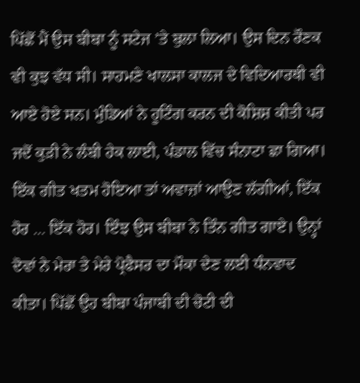ਪਿੱਛੋਂ ਮੈਂ ਉਸ ਬੀਬਾ ਨੂੰ ਸਟੇਜ ’ਤੇ ਬੁਲਾ ਲਿਆ। ਉਸ ਦਿਨ ਰੌਣਕ ਵੀ ਕੁਝ ਵੱਧ ਸੀ। ਸਾਹਮਣੇ ਖਾਲਸਾ ਕਾਲਜ ਦੇ ਵਿਦਿਆਰਥੀ ਵੀ ਆਏ ਹੋਏ ਸਨ। ਮੁੰਡਿਆਂ ਨੇ ਹੂਟਿੰਗ ਕਰਨ ਦੀ ਕੋਸ਼ਿਸ਼ ਕੀਤੀ ਪਰ ਜਦੋਂ ਕੁੜੀ ਨੇ ਲੰਬੀ ਹੇਕ ਲਾਈ, ਪੰਡਾਲ ਵਿੱਚ ਸੰਨਾਟਾ ਛਾ ਗਿਆ। ਇੱਕ ਗੀਤ ਖਤਮ ਹੋਇਆ ਤਾਂ ਅਵਾਜ਼ਾਂ ਆਉਣ ਲੱਗੀਆਂ, ਇੱਕ ਹੋਰ ... ਇੱਕ ਹੋਰ। ਇੰਝ ਉਸ ਬੀਬਾ ਨੇ ਤਿੰਨ ਗੀਤ ਗਾਏ। ਉਨ੍ਹਾਂ ਦੋਵਾਂ ਨੇ ਮੇਰਾ ਤੇ ਮੇਰੇ ਪ੍ਰੋਫੈਸਰ ਦਾ ਮੌਕਾ ਦੇਣ ਲਈ ਧੰਨਵਾਦ ਕੀਤਾ। ਪਿੱਛੋਂ ਉਹ ਬੀਬਾ ਪੰਜਾਬੀ ਦੀ ਚੋਟੀ ਦੀ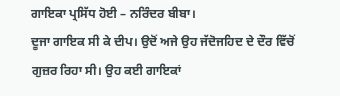ਗਾਇਕਾ ਪ੍ਰਸਿੱਧ ਹੋਈ – ਨਰਿੰਦਰ ਬੀਬਾ।
ਦੂਜਾ ਗਾਇਕ ਸੀ ਕੇ ਦੀਪ। ਉਦੋਂ ਅਜੇ ਉਹ ਜੱਦੋਜਹਿਦ ਦੇ ਦੌਰ ਵਿੱਚੋਂ ਗੁਜ਼ਰ ਰਿਹਾ ਸੀ। ਉਹ ਕਈ ਗਾਇਕਾਂ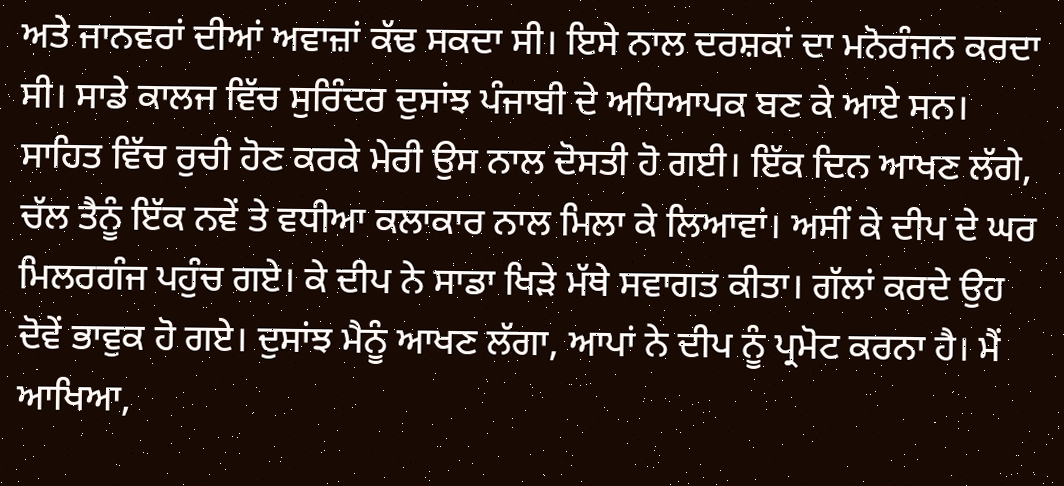ਅਤੇ ਜਾਨਵਰਾਂ ਦੀਆਂ ਅਵਾਜ਼ਾਂ ਕੱਢ ਸਕਦਾ ਸੀ। ਇਸੇ ਨਾਲ ਦਰਸ਼ਕਾਂ ਦਾ ਮਨੋਰੰਜਨ ਕਰਦਾ ਸੀ। ਸਾਡੇ ਕਾਲਜ ਵਿੱਚ ਸੁਰਿੰਦਰ ਦੁਸਾਂਝ ਪੰਜਾਬੀ ਦੇ ਅਧਿਆਪਕ ਬਣ ਕੇ ਆਏ ਸਨ। ਸਾਹਿਤ ਵਿੱਚ ਰੁਚੀ ਹੋਣ ਕਰਕੇ ਮੇਰੀ ਉਸ ਨਾਲ ਦੋਸਤੀ ਹੋ ਗਈ। ਇੱਕ ਦਿਨ ਆਖਣ ਲੱਗੇ, ਚੱਲ ਤੈਨੂੰ ਇੱਕ ਨਵੇਂ ਤੇ ਵਧੀਆ ਕਲਾਕਾਰ ਨਾਲ ਮਿਲਾ ਕੇ ਲਿਆਵਾਂ। ਅਸੀਂ ਕੇ ਦੀਪ ਦੇ ਘਰ ਮਿਲਰਗੰਜ ਪਹੁੰਚ ਗਏ। ਕੇ ਦੀਪ ਨੇ ਸਾਡਾ ਖਿੜੇ ਮੱਥੇ ਸਵਾਗਤ ਕੀਤਾ। ਗੱਲਾਂ ਕਰਦੇ ਉਹ ਦੋਵੇਂ ਭਾਵੁਕ ਹੋ ਗਏ। ਦੁਸਾਂਝ ਮੈਨੂੰ ਆਖਣ ਲੱਗਾ, ਆਪਾਂ ਨੇ ਦੀਪ ਨੂੰ ਪ੍ਰਮੋਟ ਕਰਨਾ ਹੈ। ਮੈਂ ਆਖਿਆ,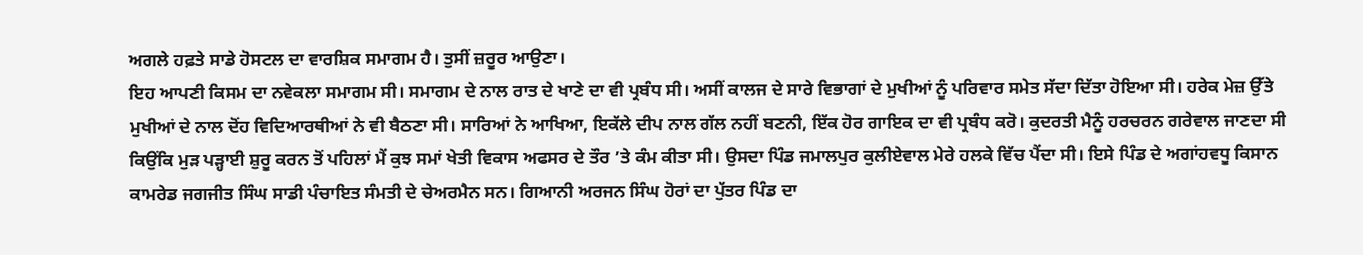ਅਗਲੇ ਹਫ਼ਤੇ ਸਾਡੇ ਹੋਸਟਲ ਦਾ ਵਾਰਸ਼ਿਕ ਸਮਾਗਮ ਹੈ। ਤੁਸੀਂ ਜ਼ਰੂਰ ਆਉਣਾ।
ਇਹ ਆਪਣੀ ਕਿਸਮ ਦਾ ਨਵੇਕਲਾ ਸਮਾਗਮ ਸੀ। ਸਮਾਗਮ ਦੇ ਨਾਲ ਰਾਤ ਦੇ ਖਾਣੇ ਦਾ ਵੀ ਪ੍ਰਬੰਧ ਸੀ। ਅਸੀਂ ਕਾਲਜ ਦੇ ਸਾਰੇ ਵਿਭਾਗਾਂ ਦੇ ਮੁਖੀਆਂ ਨੂੰ ਪਰਿਵਾਰ ਸਮੇਤ ਸੱਦਾ ਦਿੱਤਾ ਹੋਇਆ ਸੀ। ਹਰੇਕ ਮੇਜ਼ ਉੱਤੇ ਮੁਖੀਆਂ ਦੇ ਨਾਲ ਦੋਂਹ ਵਿਦਿਆਰਥੀਆਂ ਨੇ ਵੀ ਬੈਠਣਾ ਸੀ। ਸਾਰਿਆਂ ਨੇ ਆਖਿਆ, ਇਕੱਲੇ ਦੀਪ ਨਾਲ ਗੱਲ ਨਹੀਂ ਬਣਨੀ, ਇੱਕ ਹੋਰ ਗਾਇਕ ਦਾ ਵੀ ਪ੍ਰਬੰਧ ਕਰੋ। ਕੁਦਰਤੀ ਮੈਨੂੰ ਹਰਚਰਨ ਗਰੇਵਾਲ ਜਾਣਦਾ ਸੀ ਕਿਉਂਕਿ ਮੁੜ ਪੜ੍ਹਾਈ ਸ਼ੁਰੂ ਕਰਨ ਤੋਂ ਪਹਿਲਾਂ ਮੈਂ ਕੁਝ ਸਮਾਂ ਖੇਤੀ ਵਿਕਾਸ ਅਫਸਰ ਦੇ ਤੌਰ ’ਤੇ ਕੰਮ ਕੀਤਾ ਸੀ। ਉਸਦਾ ਪਿੰਡ ਜਮਾਲਪੁਰ ਕੁਲੀਏਵਾਲ ਮੇਰੇ ਹਲਕੇ ਵਿੱਚ ਪੈਂਦਾ ਸੀ। ਇਸੇ ਪਿੰਡ ਦੇ ਅਗਾਂਹਵਧੂ ਕਿਸਾਨ ਕਾਮਰੇਡ ਜਗਜੀਤ ਸਿੰਘ ਸਾਡੀ ਪੰਚਾਇਤ ਸੰਮਤੀ ਦੇ ਚੇਅਰਮੈਨ ਸਨ। ਗਿਆਨੀ ਅਰਜਨ ਸਿੰਘ ਹੋਰਾਂ ਦਾ ਪੁੱਤਰ ਪਿੰਡ ਦਾ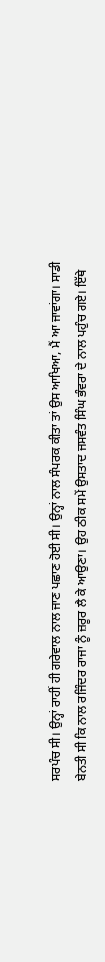ਸਰਪੰਚ ਸੀ। ਉਨ੍ਹਾਂ ਰਾਹੀਂ ਹੀ ਗਰੇਵਾਲ ਨਾਲ ਜਾਣ ਪਛਾਣ ਹੋਈ ਸੀ। ਉਨ੍ਹਾਂ ਨਾਲ ਸੰਪਰਕ ਕੀਤਾ ਤਾਂ ਉਸ ਆਖਿਆ, ਮੈਂ ਆ ਜਾਵਾਂਗਾ। ਸਾਡੀ ਬੇਨਤੀ ਸੀ ਕਿ ਨਾਲ ਰਜਿੰਦਰ ਰਾਜਾ ਨੂੰ ਜ਼ਰੂਰ ਲੈ ਕੇ ਆਉਣਾ। ਉਹ ਠੀਕ ਸਮੇਂ ਉਸਤਾਦ ਜਸਵੰਤ ਸਿੰਘ ਭੰਵਰਾ ਦੇ ਨਾਲ ਪਹੁੰਚ ਗਏ। ਇੱਥੇ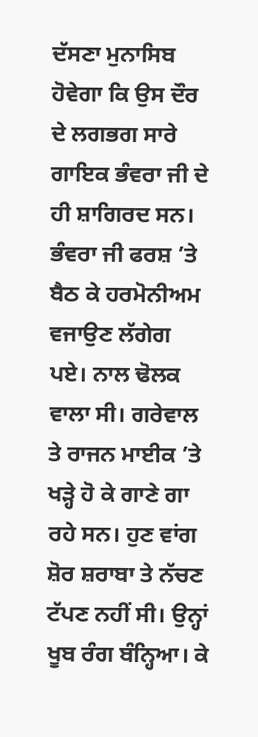ਦੱਸਣਾ ਮੁਨਾਸਿਬ ਹੋਵੇਗਾ ਕਿ ਉਸ ਦੌਰ ਦੇ ਲਗਭਗ ਸਾਰੇ ਗਾਇਕ ਭੰਵਰਾ ਜੀ ਦੇ ਹੀ ਸ਼ਾਗਿਰਦ ਸਨ। ਭੰਵਰਾ ਜੀ ਫਰਸ਼ ’ਤੇ ਬੈਠ ਕੇ ਹਰਮੋਨੀਅਮ ਵਜਾਉਣ ਲੱਗੇਗ ਪਏ। ਨਾਲ ਢੋਲਕ ਵਾਲਾ ਸੀ। ਗਰੇਵਾਲ ਤੇ ਰਾਜਨ ਮਾਈਕ ’ਤੇ ਖੜ੍ਹੇ ਹੋ ਕੇ ਗਾਣੇ ਗਾ ਰਹੇ ਸਨ। ਹੁਣ ਵਾਂਗ ਸ਼ੋਰ ਸ਼ਰਾਬਾ ਤੇ ਨੱਚਣ ਟੱਪਣ ਨਹੀਂ ਸੀ। ਉਨ੍ਹਾਂ ਖੂਬ ਰੰਗ ਬੰਨ੍ਹਿਆ। ਕੇ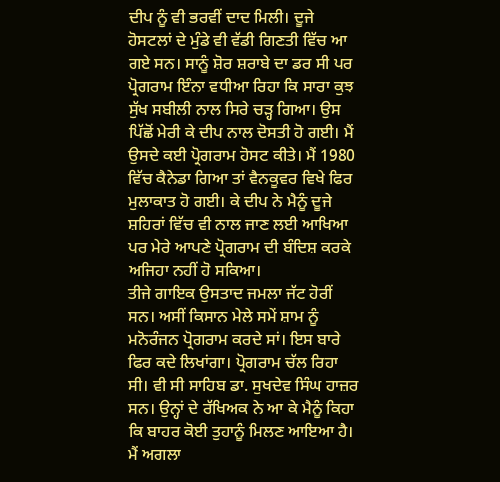ਦੀਪ ਨੂੰ ਵੀ ਭਰਵੀਂ ਦਾਦ ਮਿਲੀ। ਦੂਜੇ ਹੋਸਟਲਾਂ ਦੇ ਮੁੰਡੇ ਵੀ ਵੱਡੀ ਗਿਣਤੀ ਵਿੱਚ ਆ ਗਏ ਸਨ। ਸਾਨੂੰ ਸ਼ੋਰ ਸ਼ਰਾਬੇ ਦਾ ਡਰ ਸੀ ਪਰ ਪ੍ਰੋਗਰਾਮ ਇੰਨਾ ਵਧੀਆ ਰਿਹਾ ਕਿ ਸਾਰਾ ਕੁਝ ਸੁੱਖ ਸਬੀਲੀ ਨਾਲ ਸਿਰੇ ਚੜ੍ਹ ਗਿਆ। ਉਸ ਪਿੱਛੋਂ ਮੇਰੀ ਕੇ ਦੀਪ ਨਾਲ ਦੋਸਤੀ ਹੋ ਗਈ। ਮੈਂ ਉਸਦੇ ਕਈ ਪ੍ਰੋਗਰਾਮ ਹੋਸਟ ਕੀਤੇ। ਮੈਂ 1980 ਵਿੱਚ ਕੈਨੇਡਾ ਗਿਆ ਤਾਂ ਵੈਨਕੂਵਰ ਵਿਖੇ ਫਿਰ ਮੁਲਾਕਾਤ ਹੋ ਗਈ। ਕੇ ਦੀਪ ਨੇ ਮੈਨੂੰ ਦੂਜੇ ਸ਼ਹਿਰਾਂ ਵਿੱਚ ਵੀ ਨਾਲ ਜਾਣ ਲਈ ਆਖਿਆ ਪਰ ਮੇਰੇ ਆਪਣੇ ਪ੍ਰੋਗਰਾਮ ਦੀ ਬੰਦਿਸ਼ ਕਰਕੇ ਅਜਿਹਾ ਨਹੀਂ ਹੋ ਸਕਿਆ।
ਤੀਜੇ ਗਾਇਕ ਉਸਤਾਦ ਜਮਲਾ ਜੱਟ ਹੋਰੀਂ ਸਨ। ਅਸੀਂ ਕਿਸਾਨ ਮੇਲੇ ਸਮੇਂ ਸ਼ਾਮ ਨੂੰ ਮਨੋਰੰਜਨ ਪ੍ਰੋਗਰਾਮ ਕਰਦੇ ਸਾਂ। ਇਸ ਬਾਰੇ ਫਿਰ ਕਦੇ ਲਿਖਾਂਗਾ। ਪ੍ਰੋਗਰਾਮ ਚੱਲ ਰਿਹਾ ਸੀ। ਵੀ ਸੀ ਸਾਹਿਬ ਡਾ. ਸੁਖਦੇਵ ਸਿੰਘ ਹਾਜ਼ਰ ਸਨ। ਉਨ੍ਹਾਂ ਦੇ ਰੱਖਿਅਕ ਨੇ ਆ ਕੇ ਮੈਨੂੰ ਕਿਹਾ ਕਿ ਬਾਹਰ ਕੋਈ ਤੁਹਾਨੂੰ ਮਿਲਣ ਆਇਆ ਹੈ। ਮੈਂ ਅਗਲਾ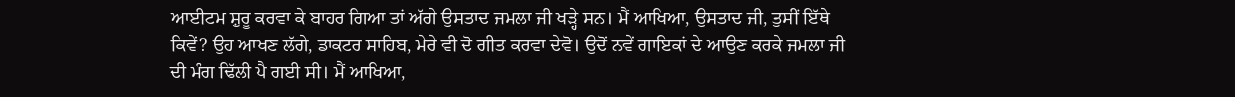ਆਈਟਮ ਸ਼ੁਰੂ ਕਰਵਾ ਕੇ ਬਾਹਰ ਗਿਆ ਤਾਂ ਅੱਗੇ ਉਸਤਾਦ ਜਮਲਾ ਜੀ ਖੜ੍ਹੇ ਸਨ। ਮੈਂ ਆਖਿਆ, ਉਸਤਾਦ ਜੀ, ਤੁਸੀਂ ਇੱਥੇ ਕਿਵੇਂ? ਉਹ ਆਖਣ ਲੱਗੇ, ਡਾਕਟਰ ਸਾਹਿਬ, ਮੇਰੇ ਵੀ ਦੋ ਗੀਤ ਕਰਵਾ ਦੇਵੋ। ਉਦੋਂ ਨਵੇਂ ਗਾਇਕਾਂ ਦੇ ਆਉਣ ਕਰਕੇ ਜਮਲਾ ਜੀ ਦੀ ਮੰਗ ਢਿੱਲੀ ਪੈ ਗਈ ਸੀ। ਮੈਂ ਆਖਿਆ,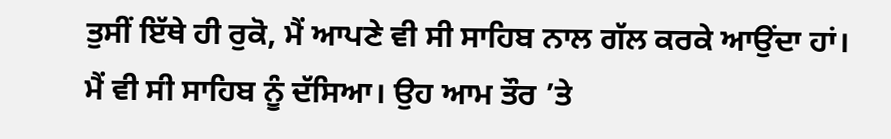ਤੁਸੀਂ ਇੱਥੇ ਹੀ ਰੁਕੋ, ਮੈਂ ਆਪਣੇ ਵੀ ਸੀ ਸਾਹਿਬ ਨਾਲ ਗੱਲ ਕਰਕੇ ਆਉਂਦਾ ਹਾਂ।
ਮੈਂ ਵੀ ਸੀ ਸਾਹਿਬ ਨੂੰ ਦੱਸਿਆ। ਉਹ ਆਮ ਤੌਰ ’ਤੇ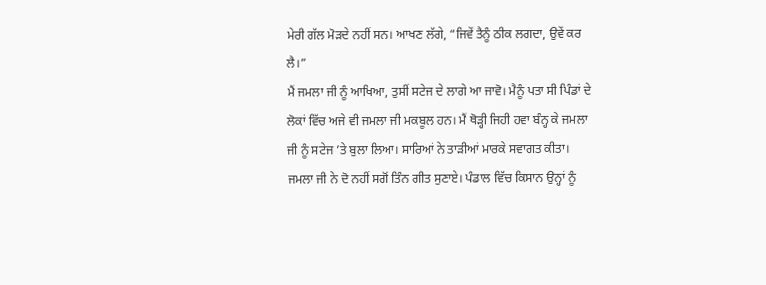ਮੇਰੀ ਗੱਲ ਮੋੜਦੇ ਨਹੀਂ ਸਨ। ਆਖਣ ਲੱਗੇ, “ਜਿਵੇਂ ਤੈਨੂੰ ਠੀਕ ਲਗਦਾ, ਉਵੇਂ ਕਰ ਲੈ।”
ਮੈਂ ਜਮਲਾ ਜੀ ਨੂੰ ਆਖਿਆ, ਤੁਸੀਂ ਸਟੇਜ ਦੇ ਲਾਗੇ ਆ ਜਾਵੋ। ਮੈਨੂੰ ਪਤਾ ਸੀ ਪਿੰਡਾਂ ਦੇ ਲੋਕਾਂ ਵਿੱਚ ਅਜੇ ਵੀ ਜਮਲਾ ਜੀ ਮਕਬੂਲ ਹਨ। ਮੈਂ ਥੋੜ੍ਹੀ ਜਿਹੀ ਹਵਾ ਬੰਨ੍ਹ ਕੇ ਜਮਲਾ ਜੀ ਨੂੰ ਸਟੇਜ ’ਤੇ ਬੁਲਾ ਲਿਆ। ਸਾਰਿਆਂ ਨੇ ਤਾੜੀਆਂ ਮਾਰਕੇ ਸਵਾਗਤ ਕੀਤਾ। ਜਮਲਾ ਜੀ ਨੇ ਦੋ ਨਹੀਂ ਸਗੋਂ ਤਿੰਨ ਗੀਤ ਸੁਣਾਏ। ਪੰਡਾਲ ਵਿੱਚ ਕਿਸਾਨ ਉਨ੍ਹਾਂ ਨੂੰ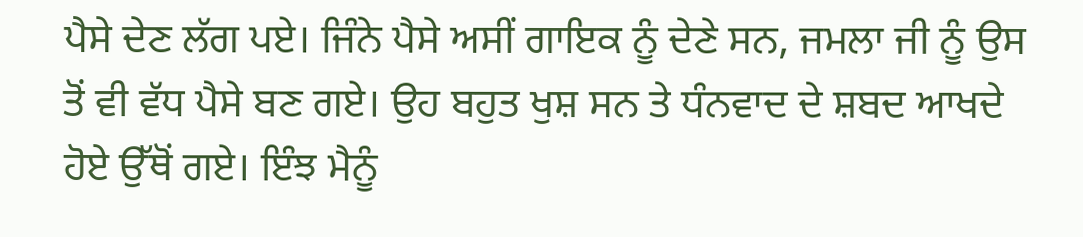ਪੈਸੇ ਦੇਣ ਲੱਗ ਪਏ। ਜਿੰਨੇ ਪੈਸੇ ਅਸੀਂ ਗਾਇਕ ਨੂੰ ਦੇਣੇ ਸਨ, ਜਮਲਾ ਜੀ ਨੂੰ ਉਸ ਤੋਂ ਵੀ ਵੱਧ ਪੈਸੇ ਬਣ ਗਏ। ਉਹ ਬਹੁਤ ਖੁਸ਼ ਸਨ ਤੇ ਧੰਨਵਾਦ ਦੇ ਸ਼ਬਦ ਆਖਦੇ ਹੋਏ ਉੱਥੋਂ ਗਏ। ਇੰਝ ਮੈਨੂੰ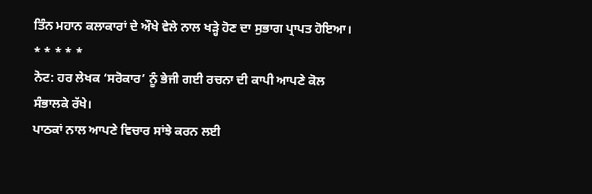ਤਿੰਨ ਮਹਾਨ ਕਲਾਕਾਰਾਂ ਦੇ ਔਖੇ ਵੇਲੇ ਨਾਲ ਖੜ੍ਹੇ ਹੋਣ ਦਾ ਸੁਭਾਗ ਪ੍ਰਾਪਤ ਹੋਇਆ।
* * * * *
ਨੋਟ: ਹਰ ਲੇਖਕ ‘ਸਰੋਕਾਰ’ ਨੂੰ ਭੇਜੀ ਗਈ ਰਚਨਾ ਦੀ ਕਾਪੀ ਆਪਣੇ ਕੋਲ ਸੰਭਾਲਕੇ ਰੱਖੇ।
ਪਾਠਕਾਂ ਨਾਲ ਆਪਣੇ ਵਿਚਾਰ ਸਾਂਝੇ ਕਰਨ ਲਈ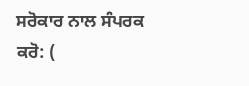ਸਰੋਕਾਰ ਨਾਲ ਸੰਪਰਕ ਕਰੋ: (